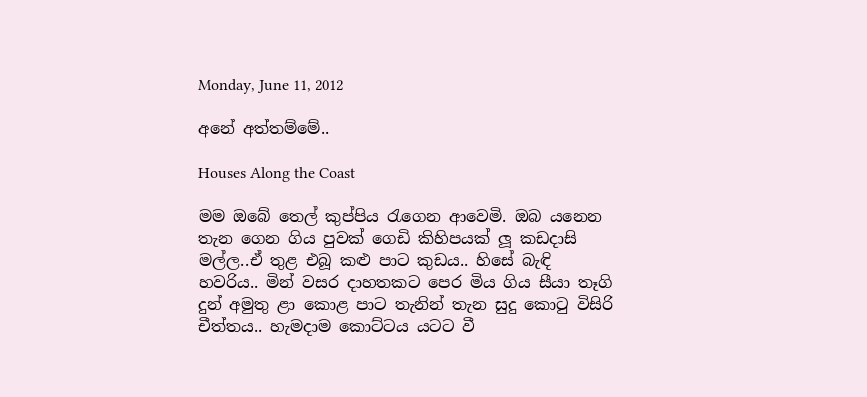Monday, June 11, 2012

අනේ අත්තම්මේ..

Houses Along the Coast

මම ඔබේ තෙල් කුප්පිය රැගෙන ආවෙමි. ඔබ යනෙන තැන ගෙන ගිය පුවක් ගෙඩි කිහිපයක් ලූ කඩදාසි මල්ල..ඒ තුළ එබූ කළු පාට කුඩය.. හිසේ බැඳි හවරිය.. මින් වසර දාහතකට පෙර මිය ගිය සීයා තෑගි දුන් අමුතු ළා කොළ පාට තැනින් තැන සුදු කොටු විසිරි චීත්තය.. හැමදාම කොට්ටය යටට වී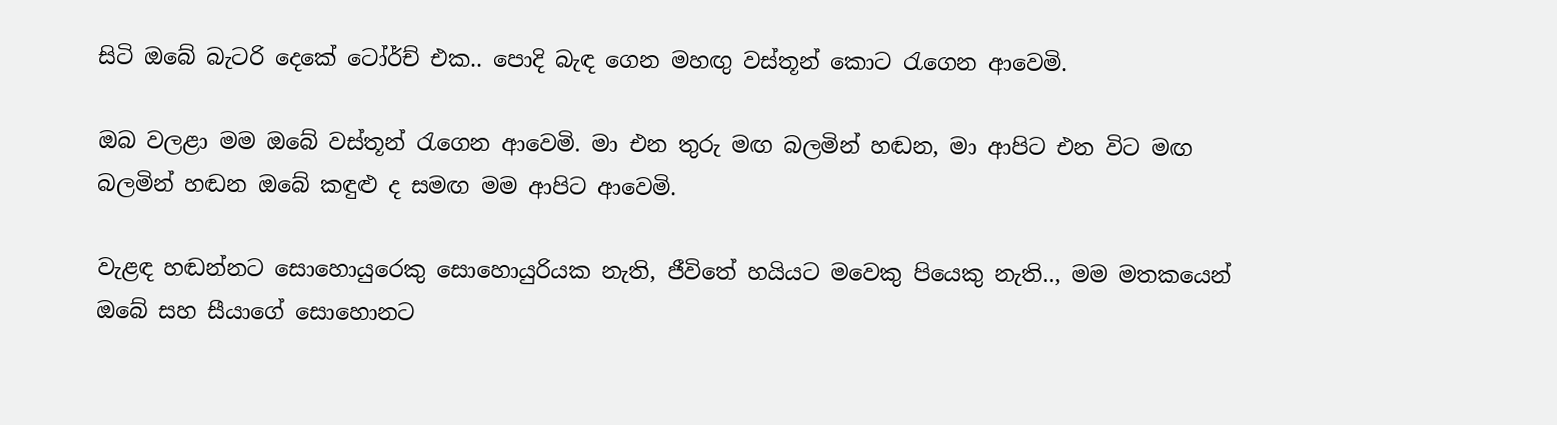සිටි ඔබේ බැටරි දෙකේ ටෝර්ච් එක.. පොදි බැඳ ගෙන මහඟු වස්තූන් කොට රැගෙන ආවෙමි.

ඔබ වලළා මම ඔබේ වස්තූන් රැගෙන ආවෙමි. මා එන තුරු මඟ බලමින් හඬන, මා ආපිට එන විට මඟ බලමින් හඬන ඔබේ කඳුළු ද සමඟ මම ආපිට ආවෙමි.

වැළඳ හඬන්නට සොහොයුරෙකු සොහොයුරියක නැති, ජීවිතේ හයියට මවෙකු පියෙකු නැති.., මම මතකයෙන් ඔබේ සහ සීයාගේ සොහොනට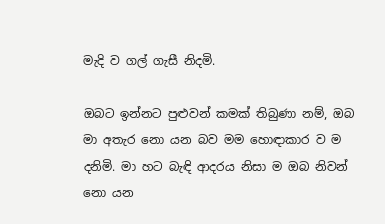මැදි ව ගල් ගැසී නිදමි.

ඔබට ඉන්නට පුළුවන් කමක් තිබුණා නම්, ඔබ මා අතැර නො යන බව මම හොඳාකාර ව ම දනිමි. මා හට බැඳි ආදරය නිසා ම ඔබ නිවන් නො යන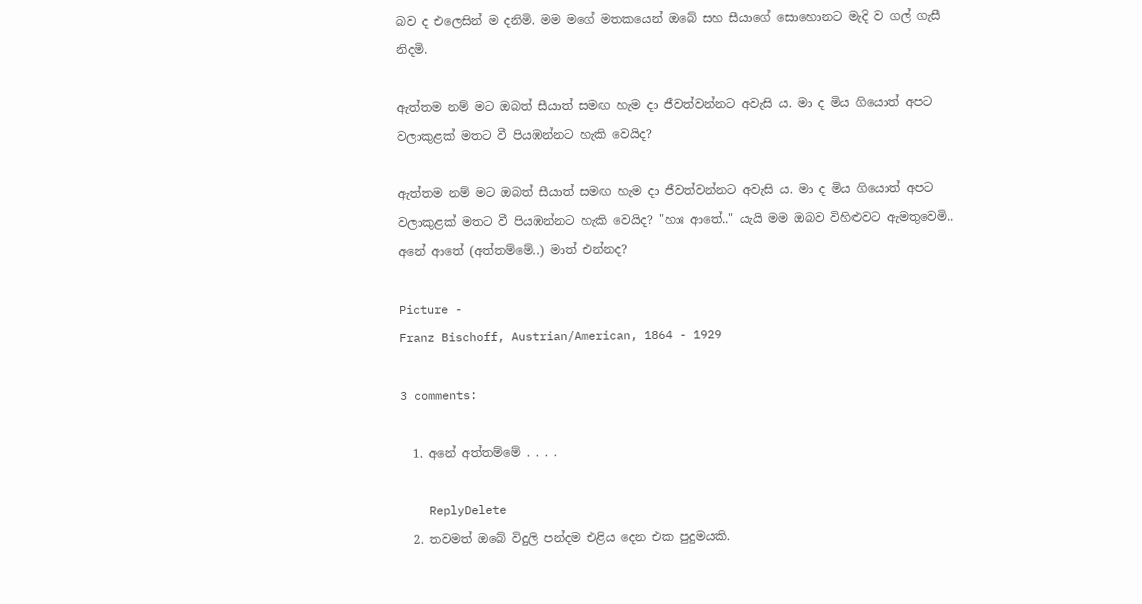බව ද එලෙසින් ම දනිමි. මම මගේ මතකයෙන් ඔබේ සහ සීයාගේ සොහොනට මැදි ව ගල් ගැසී නිදමි.

ඇත්තම නම් මට ඔබත් සීයාත් සමඟ හැම දා ජීවත්වන්නට අවැසි ය. මා ද මිය ගියොත් අපට වලාකුළක් මතට වී පියඹන්නට හැකි වෙයිද?

ඇත්තම නම් මට ඔබත් සීයාත් සමඟ හැම දා ජීවත්වන්නට අවැසි ය. මා ද මිය ගියොත් අපට වලාකුළක් මතට වී පියඹන්නට හැකි වෙයිද? "හාඃ ආතේ.." යැයි මම ඔබව විහිළුවට ඇමතුවෙමි.. අනේ ආතේ (අත්තම්මේ..) මාත් එන්නද?

Picture -
Franz Bischoff, Austrian/American, 1864 - 1929

3 comments:

  1. අනේ අත්තම්මේ . . . .

    ReplyDelete
  2. තවමත් ඔබේ විදුලි පන්දම එළිය දෙන එක පුදුමයකි.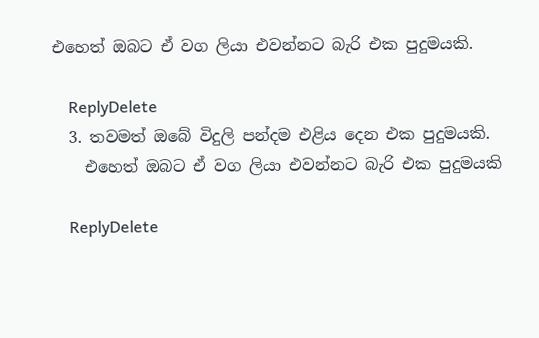එහෙත් ඔබට ඒ වග ලියා එවන්නට බැරි එක පුදුමයකි.

    ReplyDelete
  3. තවමත් ඔබේ විදුලි පන්දම එළිය දෙන එක පුදුමයකි.
    එහෙත් ඔබට ඒ වග ලියා එවන්නට බැරි එක පුදුමයකි

    ReplyDelete